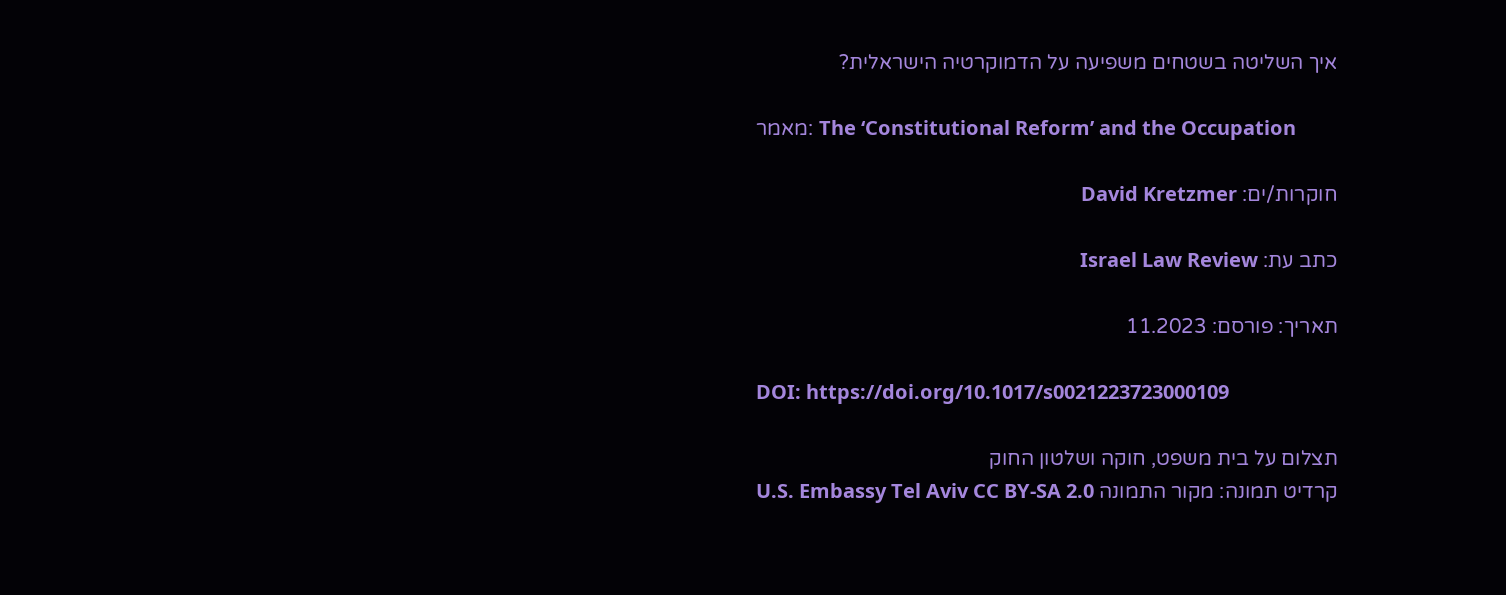איך השליטה בשטחים משפיעה על הדמוקרטיה הישראלית?

מאמר: The ‘Constitutional Reform’ and the Occupation

חוקרות/ים: David Kretzmer

כתב עת: Israel Law Review

תאריך: פורסם: 11.2023

DOI: https://doi.org/10.1017/s0021223723000109

תצלום על בית משפט, חוקה ושלטון החוק
קרדיט תמונה: מקור התמונה U.S. Embassy Tel Aviv CC BY-SA 2.0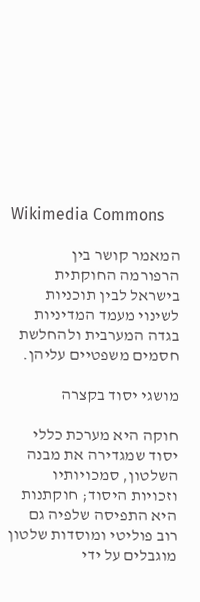Wikimedia Commons

המאמר קושר בין הרפורמה החוקתית בישראל לבין תוכניות לשינוי מעמד המדיניות בגדה המערבית ולהחלשת חסמים משפטיים עליהן.

מושגי יסוד בקצרה

חוקה היא מערכת כללי יסוד שמגדירה את מבנה השלטון, סמכויותיו וזכויות היסוד; חוקתנות היא התפיסה שלפיה גם רוב פוליטי ומוסדות שלטון מוגבלים על ידי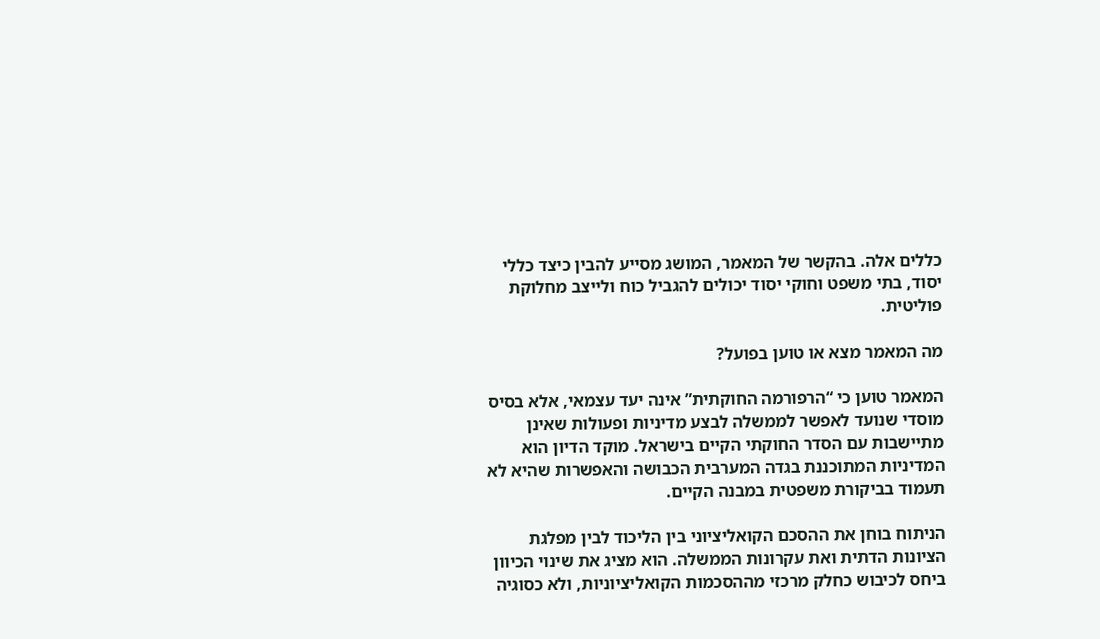כללים אלה. בהקשר של המאמר, המושג מסייע להבין כיצד כללי יסוד, בתי משפט וחוקי יסוד יכולים להגביל כוח ולייצב מחלוקת פוליטית.

מה המאמר מצא או טוען בפועל?

המאמר טוען כי “הרפורמה החוקתית” אינה יעד עצמאי, אלא בסיס מוסדי שנועד לאפשר לממשלה לבצע מדיניות ופעולות שאינן מתיישבות עם הסדר החוקתי הקיים בישראל. מוקד הדיון הוא המדיניות המתוכננת בגדה המערבית הכבושה והאפשרות שהיא לא תעמוד בביקורת משפטית במבנה הקיים.

הניתוח בוחן את ההסכם הקואליציוני בין הליכוד לבין מפלגת הציונות הדתית ואת עקרונות הממשלה. הוא מציג את שינוי הכיוון ביחס לכיבוש כחלק מרכזי מההסכמות הקואליציוניות, ולא כסוגיה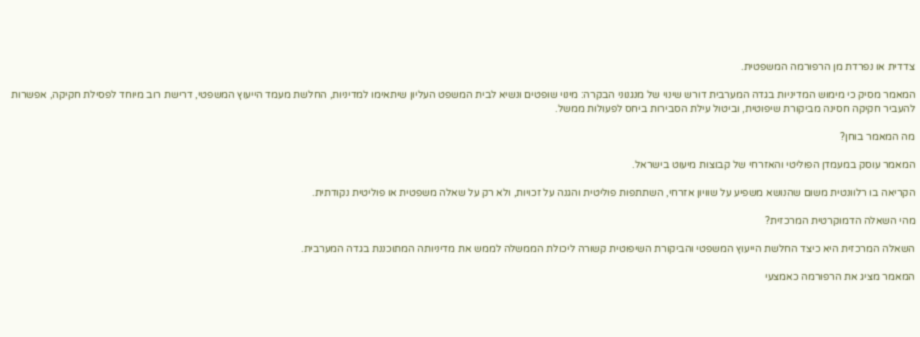צדדית או נפרדת מן הרפורמה המשפטית.

המאמר מסיק כי מימוש המדיניות בגדה המערבית דורש שינוי של מנגנוני הבקרה: מינוי שופטים ונשיא לבית המשפט העליון שיתאימו למדיניות, החלשת מעמד הייעוץ המשפטי, דרישת רוב מיוחד לפסילת חקיקה, אפשרות להעביר חקיקה חסינה מביקורת שיפוטית, וביטול עילת הסבירות ביחס לפעולות ממשל.

מה המאמר בוחן?

המאמר עוסק במעמדן הפוליטי והאזרחי של קבוצות מיעוט בישראל.

הקריאה בו רלוונטית משום שהנושא משפיע על שוויון אזרחי, השתתפות פוליטית והגנה על זכויות, ולא רק על שאלה משפטית או פוליטית נקודתית.

מהי השאלה הדמוקרטית המרכזית?

השאלה המרכזית היא כיצד החלשת הייעוץ המשפטי והביקורת השיפוטית קשורה ליכולת הממשלה לממש את מדיניותה המתוכננת בגדה המערבית.

המאמר מציג את הרפורמה כאמצעי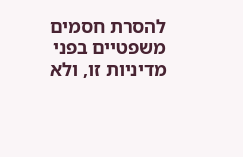להסרת חסמים משפטיים בפני מדיניות זו, ולא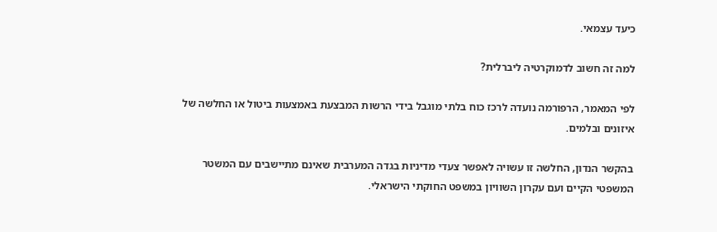כיעד עצמאי.

למה זה חשוב לדמוקרטיה ליברלית?

לפי המאמר, הרפורמה נועדה לרכז כוח בלתי מוגבל בידי הרשות המבצעת באמצעות ביטול או החלשה של איזונים ובלמים.

בהקשר הנדון, החלשה זו עשויה לאפשר צעדי מדיניות בגדה המערבית שאינם מתיישבים עם המשטר המשפטי הקיים ועם עקרון השוויון במשפט החוקתי הישראלי.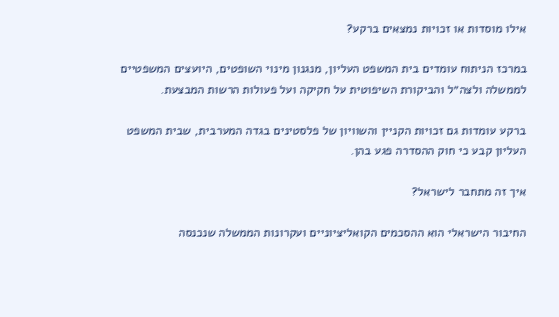אילו מוסדות או זכויות נמצאים ברקע?

במרכז הניתוח עומדים בית המשפט העליון, מנגנון מינוי השופטים, היועצים המשפטיים לממשלה ולצה״ל והביקורת השיפוטית על חקיקה ועל פעולות הרשות המבצעת.

ברקע עומדות גם זכויות הקניין והשוויון של פלסטינים בגדה המערבית, שבית המשפט העליון קבע כי חוק ההסדרה פגע בהן.

איך זה מתחבר לישראל?

החיבור הישראלי הוא ההסכמים הקואליציוניים ועקרונות הממשלה שנכנסה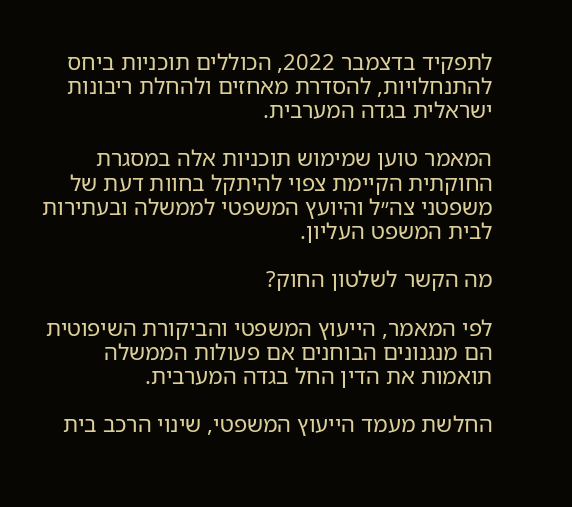לתפקיד בדצמבר 2022, הכוללים תוכניות ביחס להתנחלויות, להסדרת מאחזים ולהחלת ריבונות ישראלית בגדה המערבית.

המאמר טוען שמימוש תוכניות אלה במסגרת החוקתית הקיימת צפוי להיתקל בחוות דעת של משפטני צה״ל והיועץ המשפטי לממשלה ובעתירות לבית המשפט העליון.

מה הקשר לשלטון החוק?

לפי המאמר, הייעוץ המשפטי והביקורת השיפוטית הם מנגנונים הבוחנים אם פעולות הממשלה תואמות את הדין החל בגדה המערבית.

החלשת מעמד הייעוץ המשפטי, שינוי הרכב בית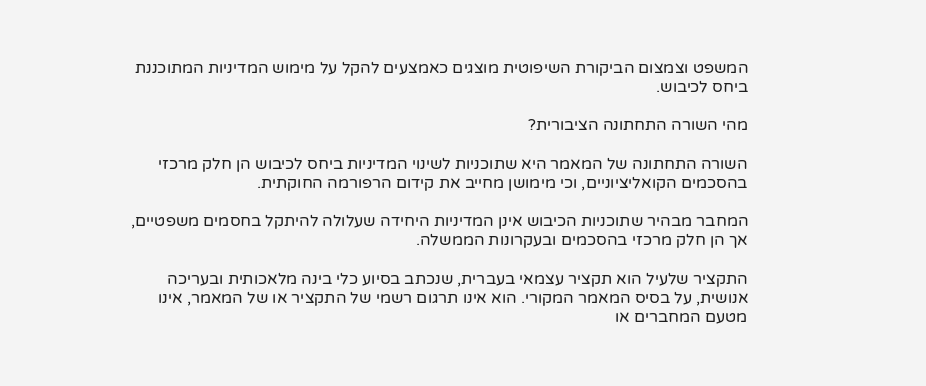המשפט וצמצום הביקורת השיפוטית מוצגים כאמצעים להקל על מימוש המדיניות המתוכננת ביחס לכיבוש.

מהי השורה התחתונה הציבורית?

השורה התחתונה של המאמר היא שתוכניות לשינוי המדיניות ביחס לכיבוש הן חלק מרכזי בהסכמים הקואליציוניים, וכי מימושן מחייב את קידום הרפורמה החוקתית.

המחבר מבהיר שתוכניות הכיבוש אינן המדיניות היחידה שעלולה להיתקל בחסמים משפטיים, אך הן חלק מרכזי בהסכמים ובעקרונות הממשלה.

התקציר שלעיל הוא תקציר עצמאי בעברית, שנכתב בסיוע כלי בינה מלאכותית ובעריכה אנושית, על בסיס המאמר המקורי. הוא אינו תרגום רשמי של התקציר או של המאמר, אינו מטעם המחברים או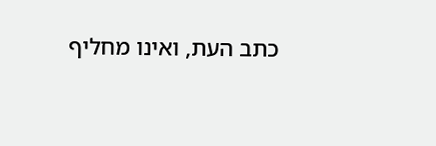כתב העת, ואינו מחליף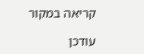קריאה במקור

עודכן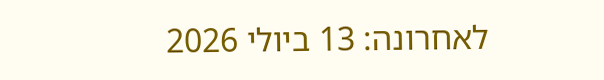לאחרונה: 13 ביולי 2026